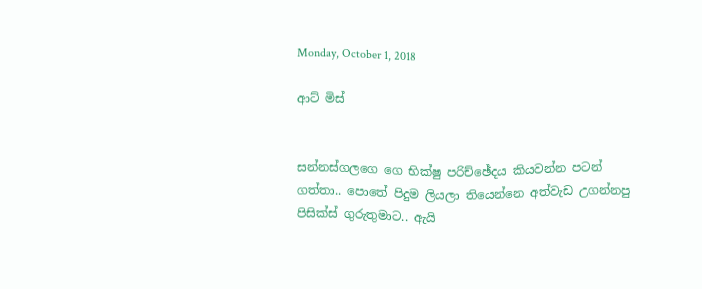Monday, October 1, 2018

ආට් මිස්


සන්නස්ගලගෙ ගෙ භික්ෂු පරිච්ඡේදය කියවන්න පටන් ගත්තා.. පොතේ පිදුම ලියලා තියෙන්නෙ අත්වැඩ උගන්නපු පිසික්ස් ගුරුතුමාට.. ඇයි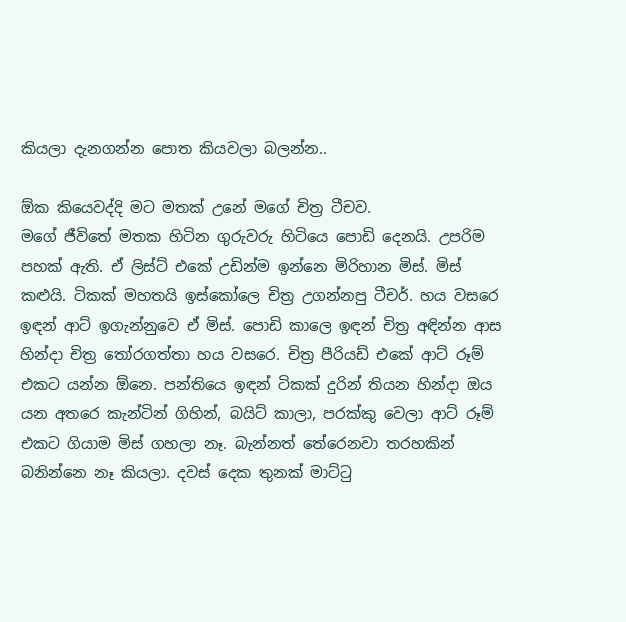කියලා දැනගන්න පොත කියවලා බලන්න..

ඕක කියෙවද්දි මට මතක් උනේ මගේ චිත්‍ර ටීචව.
මගේ ජීවිතේ මතක හිටින ගුරුවරු හිටියෙ පොඩි දෙනයි. උපරිම පහක් ඇති. ඒ ලිස්ට් එකේ උඩින්ම ඉන්නෙ මිරිහාන මිස්. මිස් කළුයි. ටිකක් මහතයි ඉස්කෝලෙ චිත්‍ර උගන්නපු ටීචර්. හය වසරෙ ඉඳන් ආට් ඉගැන්නුවෙ ඒ මිස්. පොඩි කාලෙ ඉඳන් චිත්‍ර අඳින්න ආස හින්දා චිත්‍ර තෝරගත්තා හය වසරෙ. චිත්‍ර පීරියඩ් එකේ ආට් රූම් එකට යන්න ඕනෙ. පන්තියෙ ඉඳන් ටිකක් දුරින් තියන හින්දා ඔය යන අතරෙ කැන්ටින් ගිහින්, බයිට් කාලා, පරක්කු වෙලා ආට් රූම් එකට ගියාම මිස් ගහලා නෑ. බැන්නත් තේරෙනවා තරහකින් බනින්නෙ නෑ කියලා. දවස් දෙක තුනක් මාට්ටු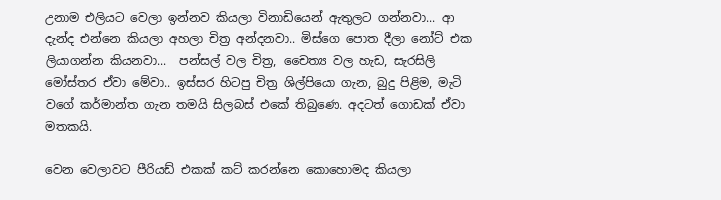උනාම එලියට වෙලා ඉන්නව කියලා විනාඩියෙන් ඇතුලට ගන්නවා... ආ දැන්ද එන්නෙ කියලා අහලා චිත්‍ර අන්දනවා.. මිස්ගෙ පොත දීලා නෝට් එක ලියාගන්න කියනවා...  පන්සල් වල චිත්‍ර, චෛත්‍ය වල හැඩ, සැරසිලි මෝස්තර ඒවා මේවා.. ඉස්සර හිටපු චිත්‍ර ශිල්පියො ගැන, බුදු පිළිම, මැටි වගේ කර්මාන්ත ගැන තමයි සිලබස් එකේ තිබුණෙ. අදටත් ගොඩක් ඒවා මතකයි.

වෙන වෙලාවට පීරියඩ් එකක් කට් කරන්නෙ කොහොමද කියලා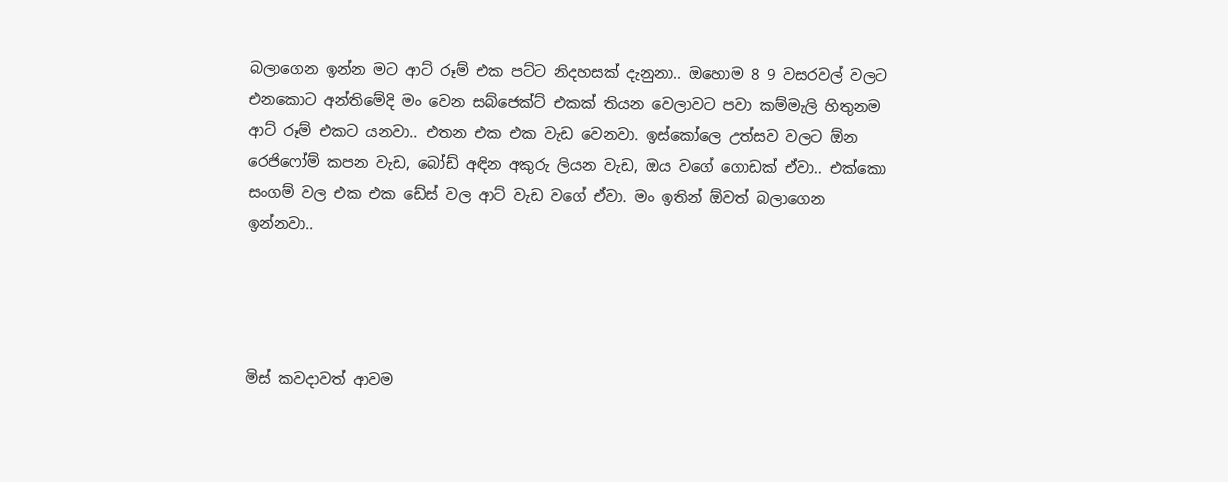බලාගෙන ඉන්න මට ආට් රූම් එක පට්ට නිදහසක් දැනුනා.. ඔහොම 8 9 වසරවල් වලට එනකොට අන්තිමේදි මං වෙන සබ්ජෙක්ට් එකක් තියන වෙලාවට පවා කම්මැලි හිතුනම ආට් රූම් එකට යනවා.. එතන එක එක වැඩ වෙනවා. ඉස්කෝලෙ උත්සව වලට ඕන රෙජිෆෝම් කපන වැඩ, බෝඩ් අඳින අකුරු ලියන වැඩ, ඔය වගේ ගොඩක් ඒවා.. එක්කො සංගම් වල එක එක ඩේස් වල ආට් වැඩ වගේ ඒවා. මං ඉතින් ඕවත් බලාගෙන ඉන්නවා..




මිස් කවදාවත් ආවම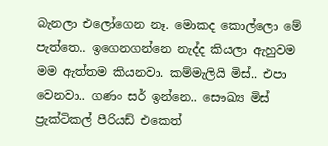බැනලා එලෝගෙන නෑ. මොකද කොල්ලො මේ පැත්තෙ.. ඉගෙනගන්නෙ නැද්ද කියලා ඇහුවම මම ඇත්තම කියනවා. කම්මැලියි මිස්.. එපා වෙනවා.. ගණං සර් ඉන්නෙ.. සෞඛ්‍ය මිස් ප්‍රැක්ටිකල් පීරියඩ් එකෙත්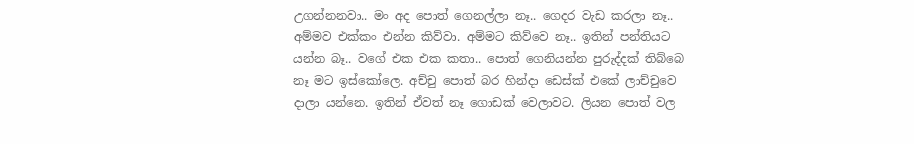උගන්නනවා.. මං අද පොත් ගෙනල්ලා නෑ.. ගෙදර වැඩ කරලා නෑ.. අම්මව එක්කං එන්න කිව්වා. අම්මට කිව්වෙ නෑ.. ඉතින් පන්තියට යන්න බෑ.. වගේ එක එක කතා.. පොත් ගෙනියන්න පුරුද්දක් තිබ්බෙ නෑ මට ඉස්කෝලෙ. අච්චු පොත් බර හින්දා ඩෙස්ක් එකේ ලාච්චුවෙ දාලා යන්නෙ. ඉතින් ඒවත් නෑ ගොඩක් වෙලාවට. ලියන පොත් වල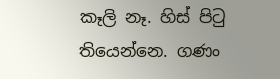කෑලි නෑ. හිස් පිටු තියෙන්නෙ. ගණං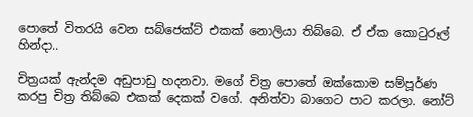පොතේ විතරයි වෙන සබ්ජෙක්ට් එකක් නොලියා තිබ්බෙ. ඒ ඒක කොටුරූල් හින්දා..

චිත්‍රයක් ඇන්දම අඩුපාඩු හදනවා. මගේ චිත්‍ර පොතේ ඔක්කොම සම්පූර්ණ කරපු චිත්‍ර තිබ්බෙ එකක් දෙකක් වගේ. අනිත්වා බාගෙට පාට කරලා. නෝට්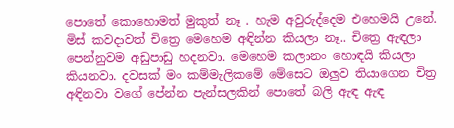පොතේ කොහොමත් මුකුත් නෑ . හැම අවුරුද්දෙම එහෙමයි උනේ. මිස් කවදාවත් චිත්‍රෙ මෙහෙම අඳින්න කියලා නෑ.. චිත්‍රෙ ඇඳලා පෙන්නුවම අඩුපාඩු හදනවා. මෙහෙම කලානං හොඳයි කියලා කියනවා. දවසක් මං කම්මැලිකමේ මේසෙට ඔලුව තියාගෙන චිත්‍ර අඳිනවා වගේ පේන්න පැන්සලකින් පොතේ බලි ඇඳ ඇඳ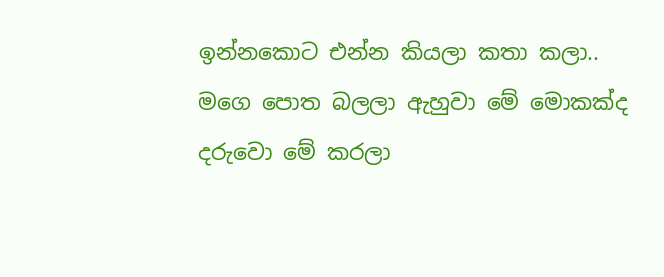ඉන්නකොට එන්න කියලා කතා කලා..     මගෙ පොත බලලා ඇහුවා මේ මොකක්ද දරුවො මේ කරලා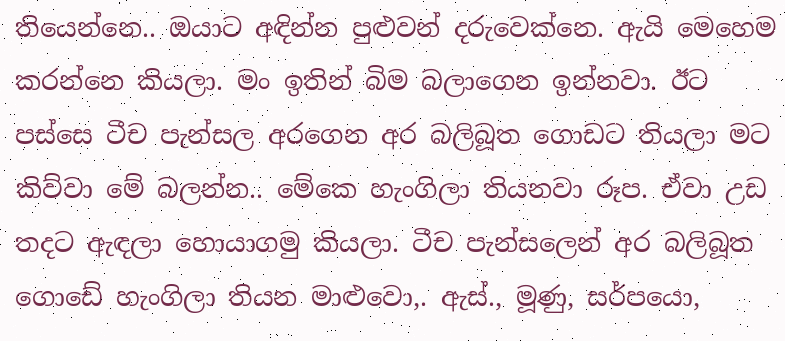තියෙන්නෙ.. ඔයාට අඳින්න පුළුවන් දරුවෙක්නෙ. ඇයි මෙහෙම කරන්නෙ කියලා. මං ඉතින් බිම බලාගෙන ඉන්නවා. ඊට පස්සෙ ටීච පැන්සල අරගෙන අර බලිබූත ගොඩට තියලා මට කිව්වා මේ බලන්න.. මේකෙ හැංගිලා තියනවා රූප. ඒවා උඩ තදට ඇඳලා හොයාගමු කියලා. ටීච පැන්සලෙන් අර බලිබූත ගොඩේ හැංගිලා තියන මාළුවො,. ඇස්., මූණු, සර්පයො,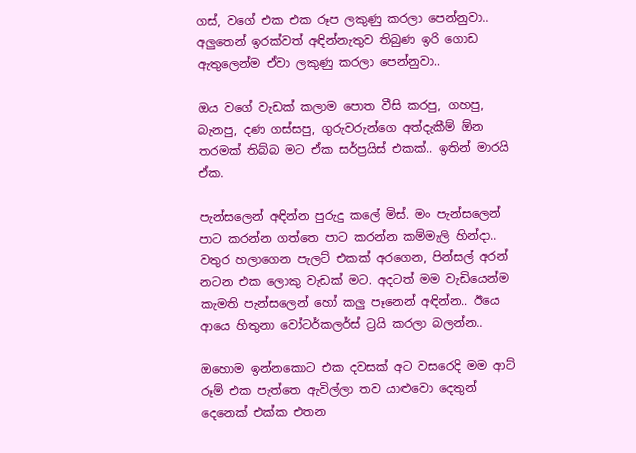ගස්, වගේ එක එක රූප ලකුණු කරලා පෙන්නුවා.. අලුතෙන් ඉරක්වත් අඳින්නැතුව තිබුණ ඉරි ගොඩ ඇතුලෙන්ම ඒවා ලකුණු කරලා පෙන්නුවා..

ඔය වගේ වැඩක් කලාම පොත වීසි කරපු, ගහපු, බැනපු, දණ ගස්සපු, ගුරුවරුන්ගෙ අත්දැකීම් ඕන තරමක් තිබ්බ මට ඒක සර්ප්‍රයිස් එකක්.. ඉතින් මාරයි ඒක.

පැන්සලෙන් අඳින්න පුරුදු කලේ මිස්. මං පැන්සලෙන් පාට කරන්න ගත්තෙ පාට කරන්න කම්මැලි හින්දා.. වතුර හලාගෙන පැලට් එකක් අරගෙන, පින්සල් අරන් නටන එක ලොකු වැඩක් මට. අදටත් මම වැඩියෙන්ම කැමති පැන්සලෙන් හෝ කලු පෑනෙන් අඳින්න.. ඊයෙ ආයෙ හිතුනා වෝටර්කලර්ස් ට්‍රයි කරලා බලන්න..

ඔහොම ඉන්නකොට එක දවසක් අට වසරෙදි මම ආට් රූම් එක පැත්තෙ ඇවිල්ලා තව යාළුවො දෙතුන් දෙනෙක් එක්ක එතන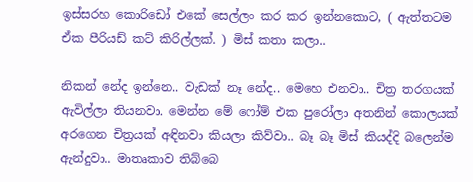ඉස්සරහ කොරිඩෝ එකේ සෙල්ලං කර කර ඉන්නකොට, ( ඇත්තටම ඒක පීරියඩ් කට් කිරිල්ලක්. ) මිස් කතා කලා..

නිකන් නේද ඉන්නෙ.. වැඩක් නෑ නේද.. මෙහෙ එනවා.. චිත්‍ර තරගයක් ඇවිල්ලා තියනවා. මෙන්න මේ ෆෝම් එක පුරෝලා අතනින් කොලයක් අරගෙන චිත්‍රයක් අඳිනවා කියලා කිව්වා.. බෑ බෑ මිස් කියද්දි බලෙන්ම ඇන්දුවා.. මාතෘකාව තිබ්බෙ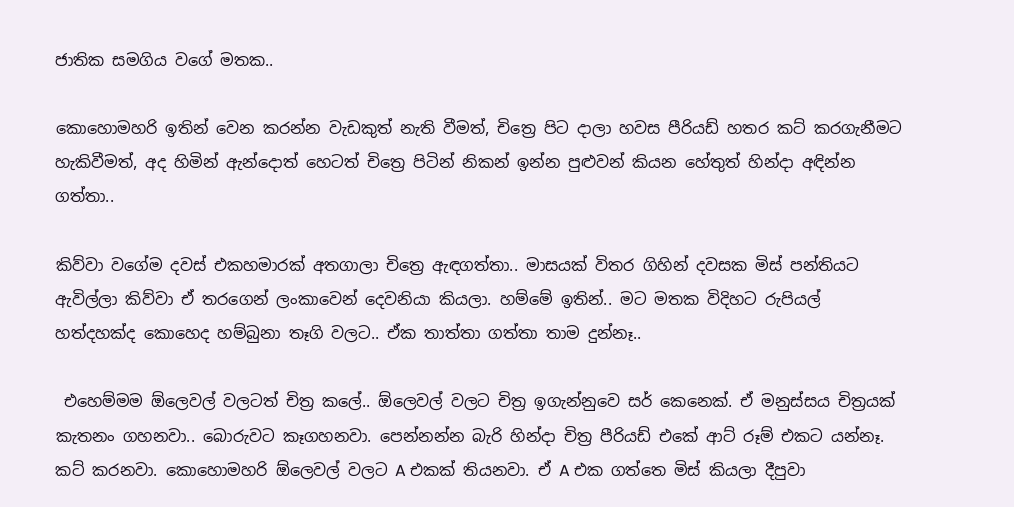ජාතික සමගිය වගේ මතක..

කොහොමහරි ඉතින් වෙන කරන්න වැඩකුත් නැති වීමත්, චිත්‍රෙ පිට දාලා හවස පීරියඩ් හතර කට් කරගැනීමට හැකිවීමත්, අද හිමින් ඇන්දොත් හෙටත් චිත්‍රෙ පිටින් නිකන් ඉන්න පුළුවන් කියන හේතුත් හින්දා අඳින්න ගත්තා..

කිව්වා වගේම දවස් එකහමාරක් අතගාලා චිත්‍රෙ ඇඳගත්තා.. මාසයක් විතර ගිහින් දවසක මිස් පන්තියට ඇවිල්ලා කිව්වා ඒ තරගෙන් ලංකාවෙන් දෙවනියා කියලා. හම්මේ ඉතින්.. මට මතක විදිහට රුපියල් හත්දහක්ද කොහෙද හම්බුනා තෑගි වලට.. ඒක තාත්තා ගත්තා තාම දුන්නෑ..

 එහෙම්මම ඕලෙවල් වලටත් චිත්‍ර කලේ.. ඕලෙවල් වලට චිත්‍ර ඉගැන්නුවෙ සර් කෙනෙක්. ඒ මනුස්සය චිත්‍රයක් කැතනං ගහනවා.. බොරුවට කෑගහනවා. පෙන්නන්න බැරි හින්දා චිත්‍ර පීරියඩ් එකේ ආට් රූම් එකට යන්නෑ. කට් කරනවා. කොහොමහරි ඕලෙවල් වලට A එකක් තියනවා. ඒ A එක ගත්තෙ මිස් කියලා දීපුවා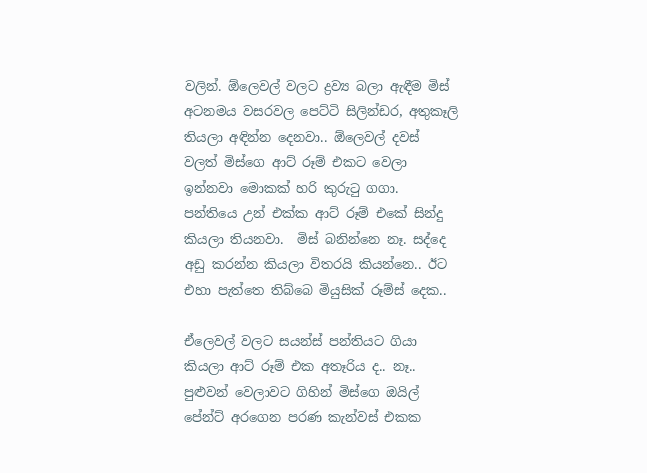වලින්. ඕලෙවල් වලට ද්‍රව්‍ය බලා ඇඳීම මිස් අටනමය වසරවල පෙට්ටි සිලින්ඩර, අතුකෑලි තියලා අඳින්න දෙනවා.. ඕලෙවල් දවස් වලත් මිස්ගෙ ආට් රූම් එකට වෙලා ඉන්නවා මොකක් හරි කුරුටු ගගා.   පන්තියෙ උන් එක්ක ආට් රූම් එකේ සින්දු කියලා තියනවා.  මිස් බනින්නෙ නෑ. සද්දෙ අඩු කරන්න කියලා විතරයි කියන්නෙ.. ඊට එහා පැත්තෙ තිබ්බෙ මියුසික් රූම්ස් දෙක..

ඒලෙවල් වලට සයන්ස් පන්තියට ගියා කියලා ආට් රූම් එක අතෑරිය ද.. නෑ.. පුළුවන් වෙලාවට ගිහින් මිස්ගෙ ඔයිල් පේන්ට් අරගෙන පරණ කැන්වස් එකක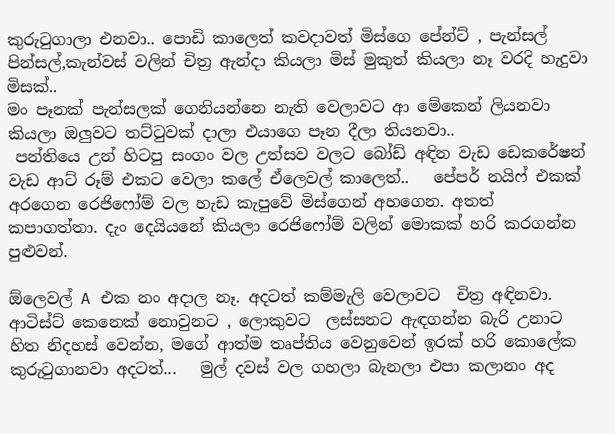කුරුටුගාලා එනවා.. පොඩි කාලෙත් කවදාවත් මිස්ගෙ පේන්ට් , පැන්සල් පින්සල්,කැන්වස් වලින් චිත්‍ර ඇන්දා කියලා මිස් මුකුත් කියලා නෑ වරදි හැදුවා මිසක්..
මං පෑනක් පැන්සලක් ගෙනියන්නෙ නැති වෙලාවට ආ මේකෙන් ලියනවා කියලා ඔලුවට තට්ටුවක් දාලා එයාගෙ පෑන දීලා තියනවා..
 පන්තියෙ උන් හිටපු සංගං වල උත්සව වලට බෝඩ් අඳින වැඩ ඩෙකරේෂන් වැඩ ආට් රූම් එකට වෙලා කලේ ඒලෙවල් කාලෙත්..   පේපර් නයිෆ් එකක් අරගෙන රෙජිෆෝම් වල හැඩ කැපුවේ මිස්ගෙන් අහගෙන. අතත් කපාගත්තා. දැං දෙයියනේ කියලා රෙජිෆෝම් වලින් මොකක් හරි කරගන්න පුළුවන්.

ඕලෙවල් A එක නං අදාල නෑ. අදටත් කම්මැලි වෙලාවට  චිත්‍ර අඳිනවා. ආටිස්ට් කෙනෙක් නොවුනට , ලොකුවට  ලස්සනට ඇඳගන්න බැරි උනාට හිත නිදහස් වෙන්න, මගේ ආත්ම තෘප්තිය වෙනුවෙන් ඉරක් හරි කොලේක කුරුටුගානවා අදටත්...   මුල් දවස් වල ගහලා බැනලා එපා කලානං අද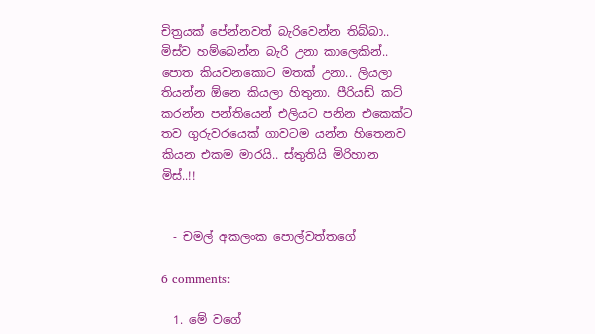චිත්‍රයක් පේන්නවත් බැරිවෙන්න තිබ්බා.. මිස්ව හම්බෙන්න බැරි උනා කාලෙකින්.. පොත කියවනකොට මතක් උනා.. ලියලා තියන්න ඕනෙ කියලා හිතුනා. පීරියඩ් කට් කරන්න පන්තියෙන් එලියට පනින එකෙක්ට තව ගුරුවරයෙක් ගාවටම යන්න හිතෙනව  කියන එකම මාරයි.. ස්තුතියි මිරිහාන මිස්..!!


  - චමල් අකලංක පොල්වත්තගේ

6 comments:

  1. මේ වගේ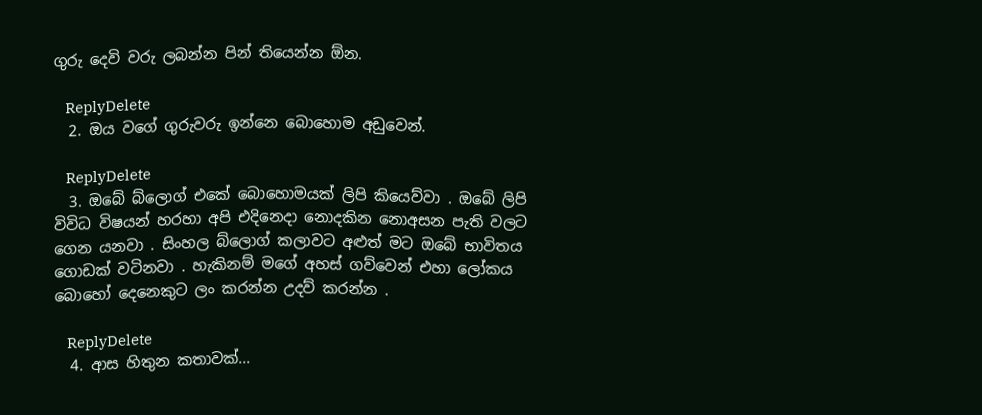ගුරු දෙවි වරු ලබන්න පින් තියෙන්න ඕන.

    ReplyDelete
  2. ඔය වගේ ගුරුවරු ඉන්නෙ බොහොම අඩුවෙන්.

    ReplyDelete
  3. ඔබේ බ්ලොග් එකේ බොහොමයක් ලිපි කියෙව්වා . ඔබේ ලිපි විවිධ විෂයන් හරහා අපි එදිනෙදා නොදකින නොඅසන පැති වලට ගෙන යනවා . සිංහල බ්ලොග් කලාවට අළුත් මට ඔබේ භාවිතය ගොඩක් වටිනවා . හැකිනම් මගේ අහස් ගව්වෙන් එහා ලෝකය බොහෝ දෙනෙකුට ලං කරන්න උදව් කරන්න .

    ReplyDelete
  4. ආස හිතුන කතාවක්...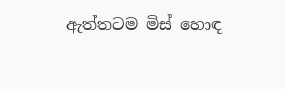ඇත්තටම මිස් හොඳ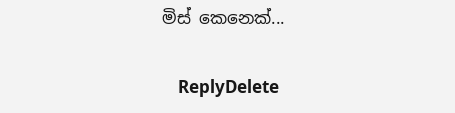මිස් කෙනෙක්...

    ReplyDelete